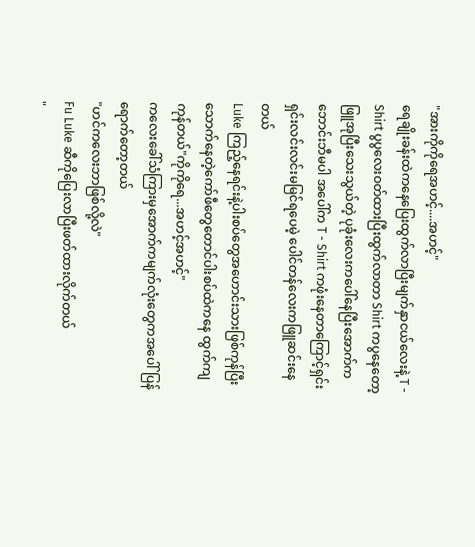"အားကိုကိုရေအဟင့်....အဟင့်"
ရေချိုးခန်းထဲကနေပြေးထွက်လာပြီးမျက်နှာငယ်လေးနဲ့ T - Shirt ပွပွလေးဝတ်ထားပြီးထွက်လာတာ Shirt ကပွနေတော့ ဖြူအုပြီးသေးသွယ်တဲ့ ပုခုံးလေးကပေါ်နေပြီးအောက်က ဘောင်းဘီမပါ အပေါ်က T - Shirt ကဖုံးနေတာကြောင့်ရှင်းရှင်းလင်းလင်းမမြင်ရပေမဲ့ ပေါင်တန်လေးကဖြူဆင်းနေတယ်
Luke ကြည့်နေရင်းနဲ့ပါးစပ်တွေအဟောင်းသားဖြစ်ကုန်ပြီးသောက်နေတဲ့ကော်ဖီတွေတောင်ပါးစပ်ထဲကနေ ထွက်ကျကုန်တယ်"ကိုကိုရေ...အဟင့်အဟင့်"
ကလေးခေါ်သံကြားမှအောက်ကမျက်လုံးတွေကအပေါ်ပြန်ရောက်တော့တယ်
"ဟင်ကလေးဘာဖြစ်လို့လဲ"
Fu Luke ဆီကိုပြေးလာပြီးဖတ်ထားလိုက်တယ်
"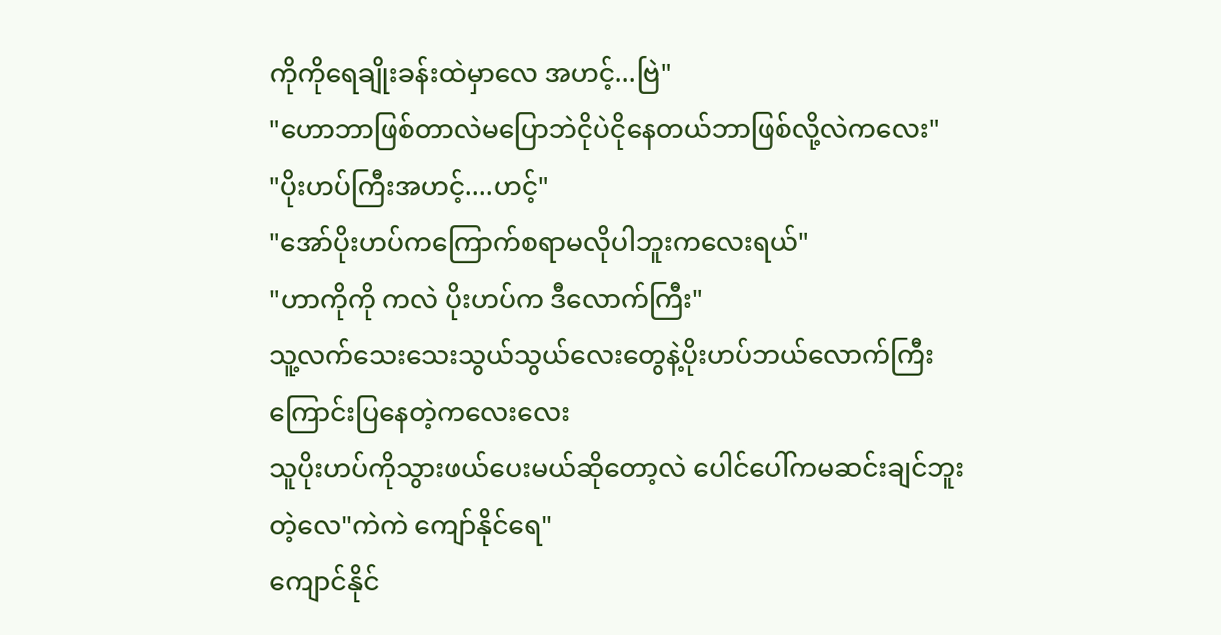ကိုကိုရေချိုးခန်းထဲမှာလေ အဟင့်...ဗြဲ"
"ဟောဘာဖြစ်တာလဲမပြောဘဲငိုပဲငိုနေတယ်ဘာဖြစ်လို့လဲကလေး"
"ပိုးဟပ်ကြီးအဟင့်....ဟင့်"
"အော်ပိုးဟပ်ကကြောက်စရာမလိုပါဘူးကလေးရယ်"
"ဟာကိုကို ကလဲ ပိုးဟပ်က ဒီလောက်ကြီး"
သူ့လက်သေးသေးသွယ်သွယ်လေးတွေနဲ့ပိုးဟပ်ဘယ်လောက်ကြီးကြောင်းပြနေတဲ့ကလေးလေး
သူပိုးဟပ်ကိုသွားဖယ်ပေးမယ်ဆိုတော့လဲ ပေါင်ပေါ်ကမဆင်းချင်ဘူးတဲ့လေ"ကဲကဲ ကျော်နိုင်ရေ"
ကျောင်နိုင်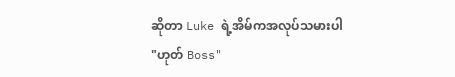ဆိုတာ Luke ရဲ့အိမ်ကအလုပ်သမားပါ
"ဟုတ် Boss"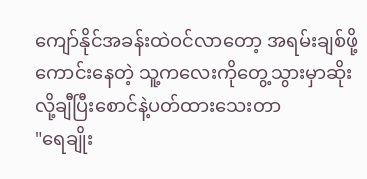ကျော်နိုင်အခန်းထဲဝင်လာတော့ အရမ်းချစ်ဖို့ကောင်းနေတဲ့ သူ့ကလေးကိုတွေ့သွားမှာဆိုးလို့ချီပြီးစောင်နဲ့ပတ်ထားသေးတာ
"ရေချိုး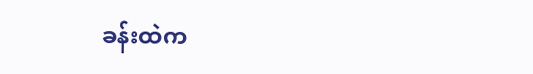ခန်းထဲက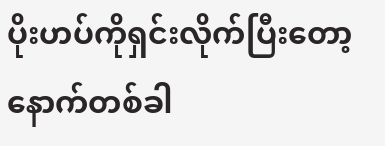ပိုးဟပ်ကိုရှင်းလိုက်ပြီးတော့နောက်တစ်ခါ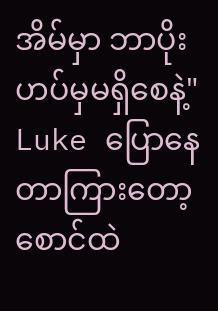အိမ်မှာ ဘာပိုးဟပ်မှမရှိစေနဲ့"
Luke ပြောနေတာကြားတော့စောင်ထဲ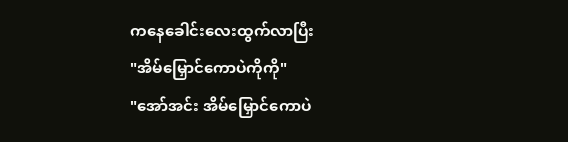ကနေခေါင်းလေးထွက်လာပြီး
"အိမ်မြှောင်ကောပဲကိုကို"
"အော်အင်း အိမ်မြှောင်ကောပဲ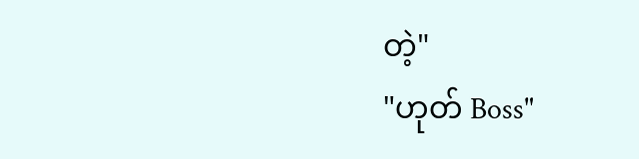တဲ့"
"ဟုတ် Boss"